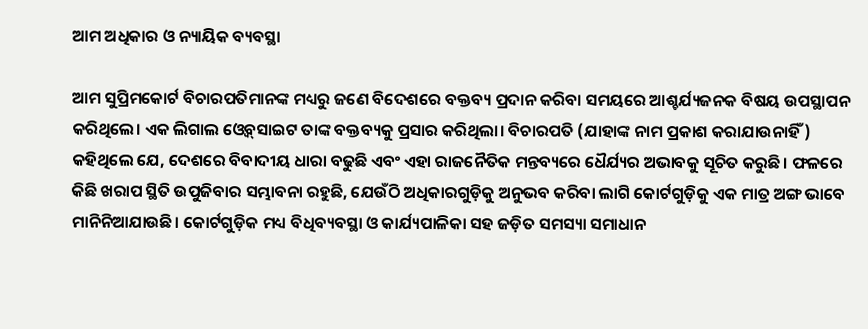ଆମ ଅଧିକାର ଓ ନ୍ୟାୟିକ ବ୍ୟବସ୍ଥା

ଆମ ସୁପ୍ରିମକୋର୍ଟ ବିଚାରପତିମାନଙ୍କ ମଧ୍ୟରୁ ଜଣେ ବିଦେଶରେ ବକ୍ତବ୍ୟ ପ୍ରଦାନ କରିବା ସମୟରେ ଆଶ୍ଚର୍ଯ୍ୟଜନକ ବିଷୟ ଉପସ୍ଥାପନ କରିଥିଲେ। ଏକ ଲିଗାଲ ଓ୍ବେବ୍‌ସାଇଟ ତାଙ୍କ ବକ୍ତବ୍ୟକୁ ପ୍ରସାର କରିଥିଲା। ବିଚାରପତି (ଯାହାଙ୍କ ନାମ ପ୍ରକାଶ କରାଯାଉନାହିଁ) କହିଥିଲେ ଯେ, ଦେଶରେ ବିବାଦୀୟ ଧାରା ବଢୁଛି ଏବଂ ଏହା ରାଜନୈତିକ ମନ୍ତବ୍ୟରେ ଧୈର୍ଯ୍ୟର ଅଭାବକୁ ସୂଚିତ କରୁଛି। ଫଳରେ କିଛି ଖରାପ ସ୍ଥିତି ଉପୁଜିବାର ସମ୍ଭାବନା ରହୁଛି, ଯେଉଁଠି ଅଧିକାରଗୁଡ଼ିକୁ ଅନୁଭବ କରିବା ଲାଗି କୋର୍ଟଗୁଡ଼ିକୁ ଏକ ମାତ୍ର ଅଙ୍ଗ ଭାବେ ମାନିନିଆଯାଉଛି। କୋର୍ଟଗୁଡ଼ିକ ମଧ୍ୟ ବିଧିବ୍ୟବସ୍ଥା ଓ କାର୍ଯ୍ୟପାଳିକା ସହ ଜଡ଼ିତ ସମସ୍ୟା ସମାଧାନ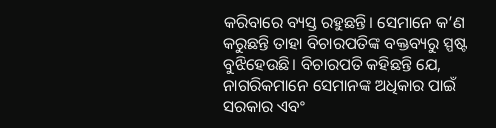କରିବାରେ ବ୍ୟସ୍ତ ରହୁଛନ୍ତି। ସେମାନେ କ’ଣ କରୁଛନ୍ତି ତାହା ବିଚାରପତିଙ୍କ ବକ୍ତବ୍ୟରୁ ସ୍ପଷ୍ଟ ବୁଝିହେଉଛି। ବିଚାରପତି କହିଛନ୍ତି ଯେ, ନାଗରିକମାନେ ସେମାନଙ୍କ ଅଧିକାର ପାଇଁ ସରକାର ଏବଂ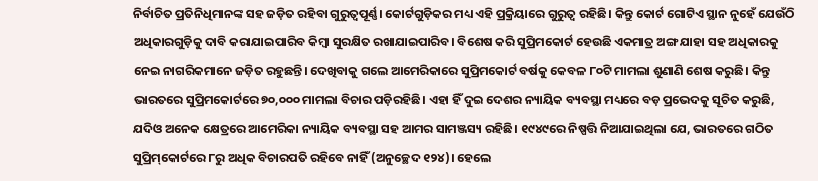ନିର୍ବାଚିତ ପ୍ରତିନିଧିମାନଙ୍କ ସହ ଜଡ଼ିତ ରହିବା ଗୁରୁତ୍ୱପୂର୍ଣ୍ଣ। କୋର୍ଟଗୁଡ଼ିକର ମଧ୍ୟ ଏହି ପ୍ରକ୍ରିୟାରେ ଗୁରୁତ୍ୱ ରହିଛି। କିନ୍ତୁ କୋର୍ଟ ଗୋଟିଏ ସ୍ଥାନ ନୁହେଁ ଯେଉଁଠି ଅଧିକାରଗୁଡ଼ିକୁ ଦାବି କରାଯାଇପାରିବ କିମ୍ବା ସୁରକ୍ଷିତ ରଖାଯାଇପାରିବ। ବିଶେଷ କରି ସୁପ୍ରିମକୋର୍ଟ ହେଉଛି ଏକମାତ୍ର ଅଙ୍ଗ ଯାହା ସହ ଅଧିକାରକୁ ନେଇ ନାଗରିକମାନେ ଜଡ଼ିତ ରହୁଛନ୍ତି। ଦେଖିବାକୁ ଗଲେ ଆମେରିକାରେ ସୁପ୍ରିମକୋର୍ଟ ବର୍ଷକୁ କେବଳ ୮୦ଟି ମାମଲା ଶୁଣାଣି ଶେଷ କରୁଛି। କିନ୍ତୁ ଭାରତରେ ସୁପ୍ରିମକୋର୍ଟରେ ୭୦,୦୦୦ ମାମଲା ବିଚାର ପଡ଼ିରହିଛି। ଏହା ହିଁ ଦୁଇ ଦେଶର ନ୍ୟାୟିକ ବ୍ୟବସ୍ଥା ମଧ୍ୟରେ ବଡ଼ ପ୍ରଭେଦକୁ ସୂଚିତ କରୁଛି, ଯଦିଓ ଅନେକ କ୍ଷେତ୍ରରେ ଆମେରିକା ନ୍ୟାୟିକ ବ୍ୟବସ୍ଥା ସହ ଆମର ସାମଞ୍ଜସ୍ୟ ରହିଛି। ୧୯୪୯ରେ ନିଷ୍ପତ୍ତି ନିଆଯାଇଥିଲା ଯେ, ଭାରତରେ ଗଠିତ ସୁପ୍ରିମ୍‌କୋର୍ଟରେ ୮ରୁ ଅଧିକ ବିଚାରପତି ରହିବେ ନାହିଁ (ଅନୁଚ୍ଛେଦ ୧୨୪)। ହେଲେ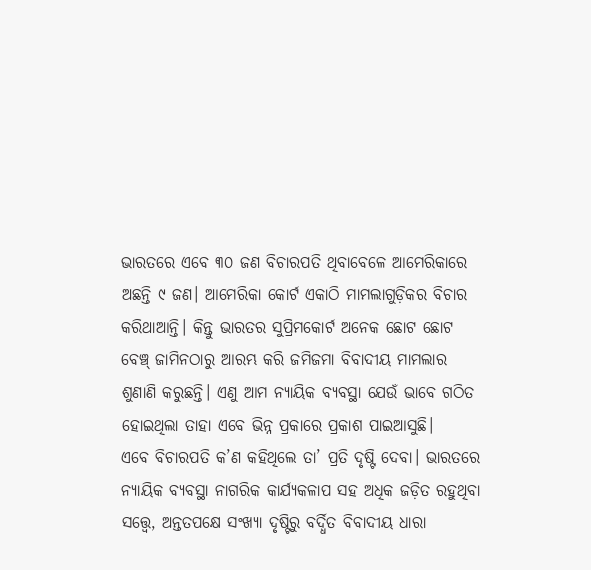ଭାରତରେ ଏବେ ୩୦ ଜଣ ବିଚାରପତି ଥିବାବେଳେ ଆମେରିକାରେ ଅଛନ୍ତି ୯ ଜଣ। ଆମେରିକା କୋର୍ଟ ଏକାଠି ମାମଲାଗୁଡ଼ିକର ବିଚାର କରିଥାଆନ୍ତି। କିନ୍ତୁ ଭାରତର ସୁପ୍ରିମକୋର୍ଟ ଅନେକ ଛୋଟ ଛୋଟ ବେଞ୍ଚ୍‌ ଜାମିନଠାରୁ ଆରମ୍ଭ କରି ଜମିଜମା ବିବାଦୀୟ ମାମଲାର ଶୁଣାଣି କରୁଛନ୍ତି। ଏଣୁ ଆମ ନ୍ୟାୟିକ ବ୍ୟବସ୍ଥା ଯେଉଁ ଭାବେ ଗଠିତ ହୋଇଥିଲା ତାହା ଏବେ ଭିନ୍ନ ପ୍ରକାରେ ପ୍ରକାଶ ପାଇଆସୁଛି।
ଏବେ ବିଚାରପତି କ’ଣ କହିଥିଲେ ତା’ ପ୍ରତି ଦୃଷ୍ଟି ଦେବା। ଭାରତରେ ନ୍ୟାୟିକ ବ୍ୟବସ୍ଥା ନାଗରିକ କାର୍ଯ୍ୟକଳାପ ସହ ଅଧିକ ଜଡ଼ିତ ରହୁଥିବା ସତ୍ତ୍ୱେ, ଅନ୍ତତପକ୍ଷେ ସଂଖ୍ୟା ଦୃଷ୍ଟିରୁ ବର୍ଦ୍ଧିତ ବିବାଦୀୟ ଧାରା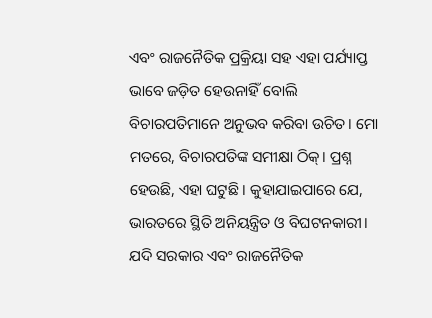ଏବଂ ରାଜନୈତିକ ପ୍ରକ୍ରିୟା ସହ ଏହା ପର୍ଯ୍ୟାପ୍ତ ଭାବେ ଜଡ଼ିତ ହେଉନାହିଁ ବୋଲି ବିଚାରପତିମାନେ ଅନୁଭବ କରିବା ଉଚିତ। ମୋ ମତରେ, ବିଚାରପତିଙ୍କ ସମୀକ୍ଷା ଠିକ୍‌। ପ୍ରଶ୍ନ ହେଉଛି, ଏହା ଘଟୁଛି। କୁହାଯାଇପାରେ ଯେ, ଭାରତରେ ସ୍ଥିତି ଅନିୟନ୍ତ୍ରିତ ଓ ବିଘଟନକାରୀ। ଯଦି ସରକାର ଏବଂ ରାଜନୈତିକ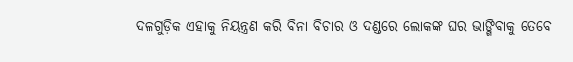ଦଳଗୁଡ଼ିକ ଏହାକୁ ନିୟନ୍ତ୍ରଣ କରି ବିନା ବିଚାର ଓ ଦଣ୍ଡରେ ଲୋକଙ୍କ ଘର ଭାଙ୍ଗିବାକୁ ତେବେ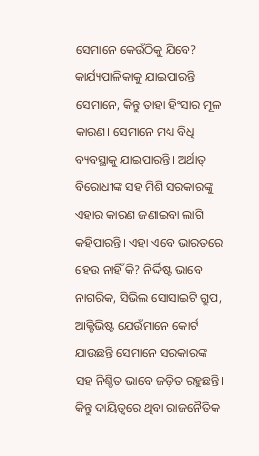ସେମାନେ କେଉଁଠିକୁ ଯିବେ? କାର୍ଯ୍ୟପାଳିକାକୁ ଯାଇପାରନ୍ତି ସେମାନେ, କିନ୍ତୁ ତାହା ହିଂସାର ମୂଳ କାରଣ। ସେମାନେ ମଧ୍ୟ ବିଧି ବ୍ୟବସ୍ଥାକୁ ଯାଇପାରନ୍ତି। ଅର୍ଥାତ୍‌ ବିରୋଧୀଙ୍କ ସହ ମିଶି ସରକାରଙ୍କୁ ଏହାର କାରଣ ଜଣାଇବା ଲାଗି କହିପାରନ୍ତି। ଏହା ଏବେ ଭାରତରେ ହେଉ ନାହିଁ କି? ନିର୍ଦ୍ଦିଷ୍ଟ ଭାବେ ନାଗରିକ, ସିଭିଲ ସୋସାଇଟି ଗ୍ରୁପ, ଆକ୍ଟିଭିଷ୍ଟ ଯେଉଁମାନେ କୋର୍ଟ ଯାଉଛନ୍ତି ସେମାନେ ସରକାରଙ୍କ ସହ ନିଶ୍ଚିତ ଭାବେ ଜଡ଼ିତ ରହୁଛନ୍ତି। କିନ୍ତୁ ଦାୟିତ୍ୱରେ ଥିବା ରାଜନୈତିକ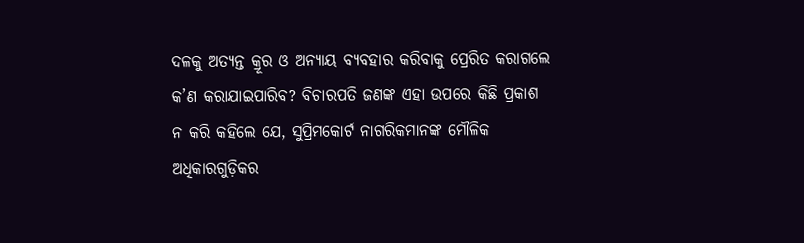ଦଳକୁ ଅତ୍ୟନ୍ତ କ୍ରୂର ଓ ଅନ୍ୟାୟ ବ୍ୟବହାର କରିବାକୁ ପ୍ରେରିତ କରାଗଲେ କ’ଣ କରାଯାଇପାରିବ? ବିଚାରପତି ଜଣଙ୍କ ଏହା ଉପରେ କିଛି ପ୍ରକାଶ ନ କରି କହିଲେ ଯେ, ସୁପ୍ରିମକୋର୍ଟ ନାଗରିକମାନଙ୍କ ମୌଳିକ ଅଧିକାରଗୁଡ଼ିକର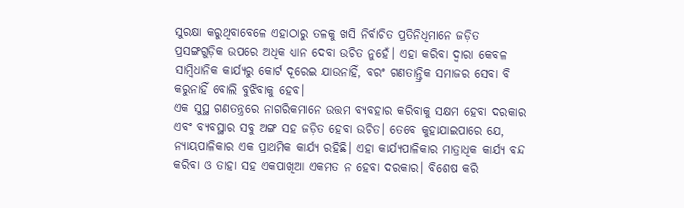ସୁରକ୍ଷା କରୁଥିବାବେଳେ ଏହାଠାରୁ ତଳକୁ ଖସି ନିର୍ବାଚିତ ପ୍ରତିନିଧିମାନେ ଜଡ଼ିତ ପ୍ରସଙ୍ଗଗୁଡ଼ିକ ଉପରେ ଅଧିକ ଧ୍ୟାନ ଦେବା ଉଚିତ ନୁହେଁ। ଏହା କରିବା ଦ୍ୱାରା କେବଳ ସାମ୍ବିଧାନିକ କାର୍ଯ୍ୟରୁ କୋର୍ଟ ଦୂରେଇ ଯାଉନାହିଁ, ବରଂ ଗଣତାନ୍ତ୍ରିକ ସମାଜର ସେବା ବି କରୁନାହିଁ ବୋଲି ବୁଝିବାକୁ ହେବ।
ଏକ ସୁସ୍ଥ ଗଣତନ୍ତ୍ରରେ ନାଗରିକମାନେ ଉତ୍ତମ ବ୍ୟବହାର କରିବାକୁ ସକ୍ଷମ ହେବା ଦରକାର ଏବଂ ବ୍ୟବସ୍ଥାର ସବୁ ଅଙ୍ଗ ସହ ଜଡ଼ିତ ହେବା ଉଚିତ। ତେବେ କୁହାଯାଇପାରେ ଯେ, ନ୍ୟାୟପାଳିକାର ଏକ ପ୍ରାଥମିକ କାର୍ଯ୍ୟ ରହିଛି। ଏହା କାର୍ଯ୍ୟପାଳିକାର ମାତ୍ରାଧିକ କାର୍ଯ୍ୟ ବନ୍ଦ କରିବା ଓ ତାହା ସହ ଏକପାଖିଆ ଏକମତ ନ ହେବା ଦରକାର। ବିଶେଷ କରି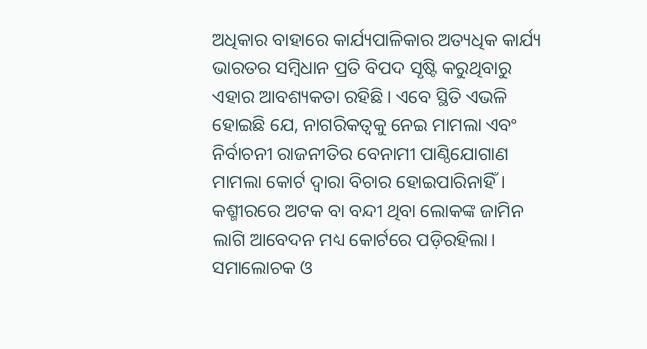ଅଧିକାର ବାହାରେ କାର୍ଯ୍ୟପାଳିକାର ଅତ୍ୟଧିକ କାର୍ଯ୍ୟ ଭାରତର ସମ୍ବିଧାନ ପ୍ରତି ବିପଦ ସୃଷ୍ଟି କରୁଥିବାରୁ ଏହାର ଆବଶ୍ୟକତା ରହିଛି। ଏବେ ସ୍ଥିତି ଏଭଳି ହୋଇଛି ଯେ, ନାଗରିକତ୍ୱକୁ ନେଇ ମାମଲା ଏବଂ ନିର୍ବାଚନୀ ରାଜନୀତିର ବେନାମୀ ପାଣ୍ଠିଯୋଗାଣ ମାମଲା କୋର୍ଟ ଦ୍ୱାରା ବିଚାର ହୋଇପାରିନାହିଁ। କଶ୍ମୀରରେ ଅଟକ ବା ବନ୍ଦୀ ଥିବା ଲୋକଙ୍କ ଜାମିନ ଲାଗି ଆବେଦନ ମଧ୍ୟ କୋର୍ଟରେ ପଡ଼ିରହିଲା। ସମାଲୋଚକ ଓ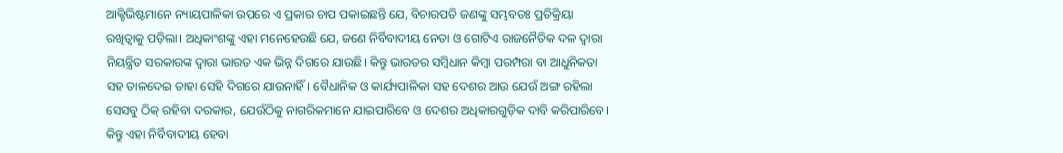ଆକ୍ଟିଭିଷ୍ଟମାନେ ନ୍ୟାୟପାଳିକା ଉପରେ ଏ ପ୍ରକାର ଚାପ ପକାଇଛନ୍ତି ଯେ, ବିଚାରପତି ଜଣଙ୍କୁ ସମ୍ଭବତଃ ପ୍ରତିକ୍ରିୟା ରଖିତ୍ବାକୁ ପଡ଼ିଲା। ଅଧିକାଂଶଙ୍କୁ ଏହା ମନେହେଉଛି ଯେ, ଜଣେ ନିର୍ବିବାଦୀୟ ନେତା ଓ ଗୋଟିଏ ରାଜନୈତିକ ଦଳ ଦ୍ୱାରା ନିୟନ୍ତ୍ରିତ ସରକାରଙ୍କ ଦ୍ୱାରା ଭାରତ ଏକ ଭିନ୍ନ ଦିଗରେ ଯାଉଛି। କିନ୍ତୁ ଭାରତର ସମ୍ବିଧାନ କିମ୍ବା ପରମ୍ପରା ବା ଆଧୁନିକତା ସହ ତାଳଦେଇ ତାହା ସେହି ଦିଗରେ ଯାଉନାହିଁ। ବୈଧାନିକ ଓ କାର୍ଯ୍ୟପାଳିକା ସହ ଦେଶର ଆଉ ଯେଉଁ ଅଙ୍ଗ ରହିଲା ସେସବୁ ଠିକ୍‌ ରହିବା ଦରକାର, ଯେଉଁଠିକୁ ନାଗରିକମାନେ ଯାଇପାରିବେ ଓ ଦେଶର ଅଧିକାରଗୁଡ଼ିକ ଦାବି କରିପାରିବେ। କିନ୍ତୁ ଏହା ନିର୍ବିବାଦୀୟ ହେବା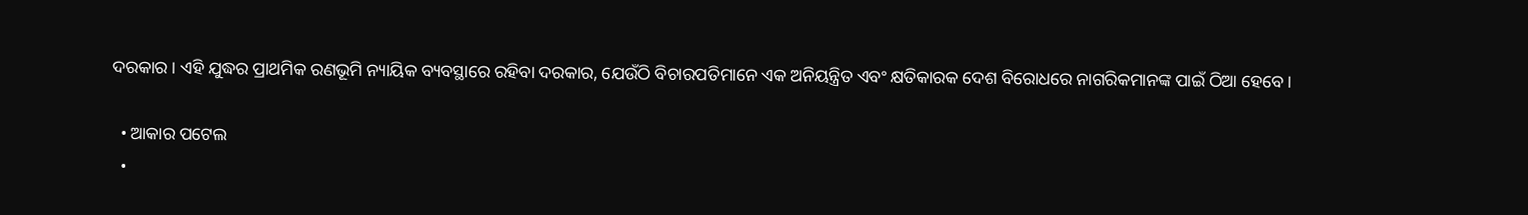ଦରକାର। ଏହି ଯୁଦ୍ଧର ପ୍ରାଥମିକ ରଣଭୂମି ନ୍ୟାୟିକ ବ୍ୟବସ୍ଥାରେ ରହିବା ଦରକାର, ଯେଉଁଠି ବିଚାରପତିମାନେ ଏକ ଅନିୟନ୍ତ୍ରିତ ଏବଂ କ୍ଷତିକାରକ ଦେଶ ବିରୋଧରେ ନାଗରିକମାନଙ୍କ ପାଇଁ ଠିଆ ହେବେ।

  • ଆକାର ପଟେଲ
  •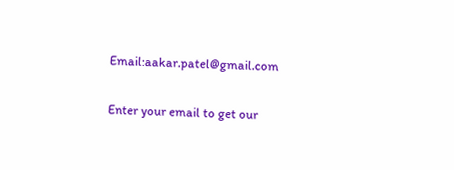Email:aakar.patel@gmail.com

Enter your email to get our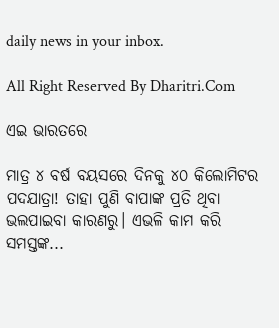daily news in your inbox.

All Right Reserved By Dharitri.Com

ଏଇ ଭାରତରେ

ମାତ୍ର ୪ ବର୍ଷ ବୟସରେ ଦିନକୁ ୪୦ କିଲୋମିଟର ପଦଯାତ୍ରା! ତାହା ପୁଣି ବାପାଙ୍କ ପ୍ରତି ଥିବା ଭଲପାଇବା କାରଣରୁ। ଏଭଳି କାମ କରି ସମସ୍ତଙ୍କ...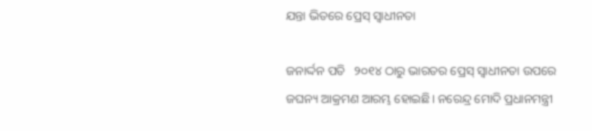ଯନ୍ତା ଭିତରେ ପ୍ରେସ୍‌ ସ୍ବାଧୀନତା

ଜନାର୍ଦ୍ଦନ ପତି   ୨୦୧୪ ଠାରୁ ଭାରତର ପ୍ରେସ୍‌ ସ୍ବାଧୀନତା ଉପରେ ଜଘନ୍ୟ ଆକ୍ରମଣ ଆରମ୍ଭ ହୋଇଛି। ନରେନ୍ଦ୍ର ମୋଦି ପ୍ରଧାନମନ୍ତ୍ରୀ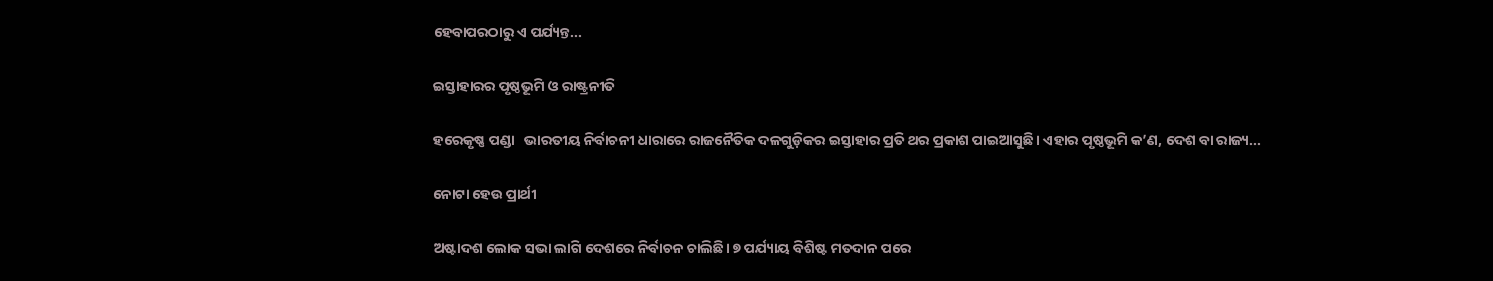ହେବାପରଠାରୁ ଏ ପର୍ଯ୍ୟନ୍ତ...

ଇସ୍ତାହାରର ପୃଷ୍ଠଭୂମି ଓ ରାଷ୍ଟ୍ରନୀତି

ହରେକୃଷ୍ଣ ପଣ୍ଡା   ଭାରତୀୟ ନିର୍ବାଚନୀ ଧାରାରେ ରାଜନୈତିକ ଦଳଗୁଡ଼ିକର ଇସ୍ତାହାର ପ୍ରତି ଥର ପ୍ରକାଶ ପାଇଆସୁଛି। ଏହାର ପୃଷ୍ଠଭୂମି କ’ଣ, ଦେଶ ବା ରାଜ୍ୟ...

ନୋଟା ହେଉ ପ୍ରାର୍ଥୀ

ଅଷ୍ଟାଦଶ ଲୋକ ସଭା ଲାଗି ଦେଶରେ ନିର୍ବାଚନ ଚାଲିଛି। ୭ ପର୍ଯ୍ୟାୟ ବିଶିଷ୍ଟ ମତଦାନ ପରେ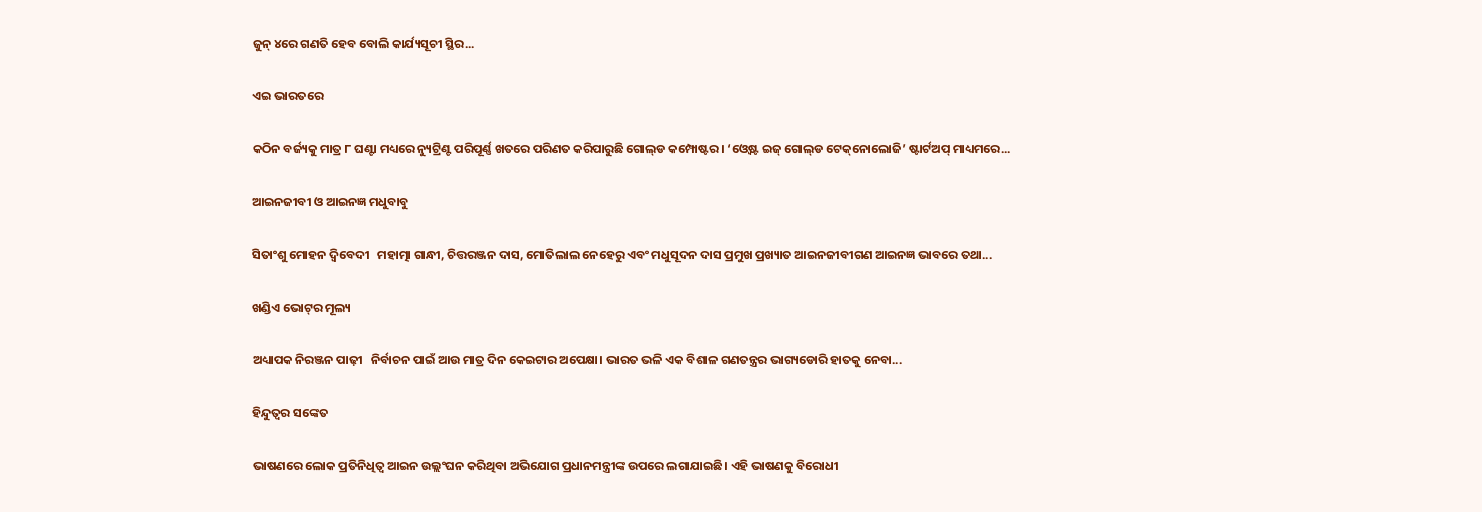ଜୁନ୍‌ ୪ରେ ଗଣତି ହେବ ବୋଲି କାର୍ଯ୍ୟସୂଚୀ ସ୍ଥିର...

ଏଇ ଭାରତରେ

କଠିନ ବର୍ଜ୍ୟକୁ ମାତ୍ର ୮ ଘଣ୍ଟା ମଧ୍ୟରେ ନ୍ୟୁଟ୍ରିଣ୍ଟ ପରିପୂର୍ଣ୍ଣ ଖତରେ ପରିଣତ କରିପାରୁଛି ଗୋଲ୍‌ଡ କମ୍ପୋଷ୍ଟର। ‘ଓ୍ବେଷ୍ଟ ଇଜ୍‌ ଗୋଲ୍‌ଡ ଟେକ୍‌ନୋଲୋଜି’ ଷ୍ଟାର୍ଟଅପ୍‌ ମାଧ୍ୟମରେ...

ଆଇନଜୀବୀ ଓ ଆଇନଜ୍ଞ ମଧୁବାବୁ

ସିତାଂଶୁ ମୋହନ ଦ୍ୱିବେଦୀ   ମହାତ୍ମା ଗାନ୍ଧୀ, ଚିତ୍ତରଞ୍ଜନ ଦାସ, ମୋତିଲାଲ ନେହେରୁ ଏବଂ ମଧୁସୂଦନ ଦାସ ପ୍ରମୁଖ ପ୍ରଖ୍ୟାତ ଆଇନଜୀବୀଗଣ ଆଇନଜ୍ଞ ଭାବରେ ତଥା...

ଖଣ୍ଡିଏ ଭୋଟ୍‌ର ମୂଲ୍ୟ

ଅଧ୍ୟାପକ ନିରଞ୍ଜନ ପାଢ଼ୀ   ନିର୍ବାଚନ ପାଇଁ ଆଉ ମାତ୍ର ଦିନ କେଇଟାର ଅପେକ୍ଷା। ଭାରତ ଭଳି ଏକ ବିଶାଳ ଗଣତନ୍ତ୍ରର ଭାଗ୍ୟଡୋରି ହାତକୁ ନେବା...

ହିନ୍ଦୁତ୍ୱର ସଙ୍କେତ

ଭାଷଣରେ ଲୋକ ପ୍ରତିନିଧିତ୍ୱ ଆଇନ ଉଲ୍ଲଂଘନ କରିଥିବା ଅଭିଯୋଗ ପ୍ରଧାନମନ୍ତ୍ରୀଙ୍କ ଉପରେ ଲଗାଯାଇଛି। ଏହି ଭାଷଣକୁ ବିରୋଧୀ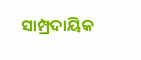ସାମ୍ପ୍ରଦାୟିକ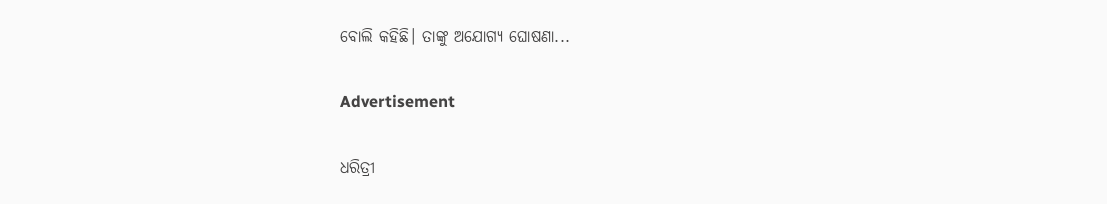ବୋଲି କହିଛି। ତାଙ୍କୁ ଅଯୋଗ୍ୟ ଘୋଷଣା...

Advertisement

ଧରିତ୍ରୀ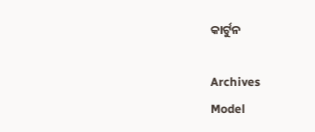କାର୍ଟୁନ

Archives
Model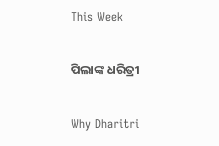This Week

ପିଲାଙ୍କ ଧରିତ୍ରୀ

Why Dharitri